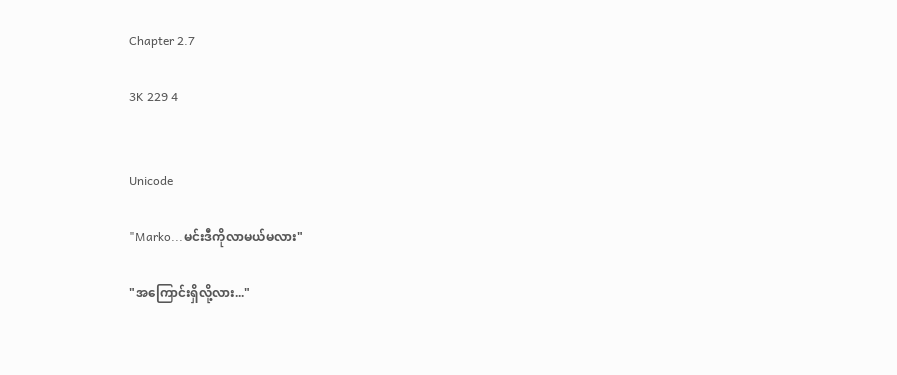Chapter 2.7

3K 229 4


Unicode

"Marko...မင်းဒီကိုလာမယ်မလား"

"အကြောင်းရှိလို့လား..."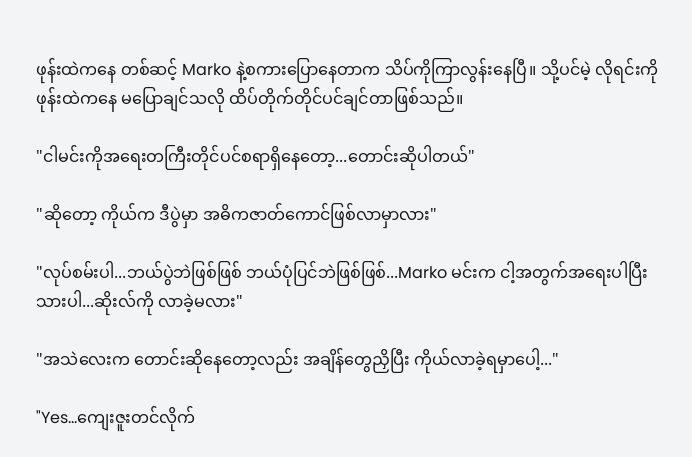ဖုန်းထဲကနေ တစ်ဆင့် Marko နဲ့စကားပြောနေတာက သိပ်ကိုကြာလွန်းနေပြီ။ သို့ပင်မဲ့ လိုရင်းကို ဖုန်းထဲကနေ မပြောချင်သလို ထိပ်တိုက်တိုင်ပင်ချင်တာဖြစ်သည်။

"ငါမင်းကိုအရေးတကြီးတိုင်ပင်စရာရှိနေတော့...တောင်းဆိုပါတယ်"

"ဆိုတော့ ကိုယ်က ဒီပွဲမှာ အဓိကဇာတ်ကောင်ဖြစ်လာမှာလား"

"လုပ်စမ်းပါ...ဘယ်ပွဲဘဲဖြစ်ဖြစ် ဘယ်ပုံပြင်ဘဲဖြစ်ဖြစ်...Marko မင်းက ငါ့အတွက်အရေးပါပြီးသားပါ...ဆိုးလ်ကို လာခဲ့မလား"

"အသဲလေးက တောင်းဆိုနေတော့လည်း အချိန်တွေညှိပြီး ကိုယ်လာခဲ့ရမှာပေါ့..."

"Yes...ကျေးဇူးတင်လိုက်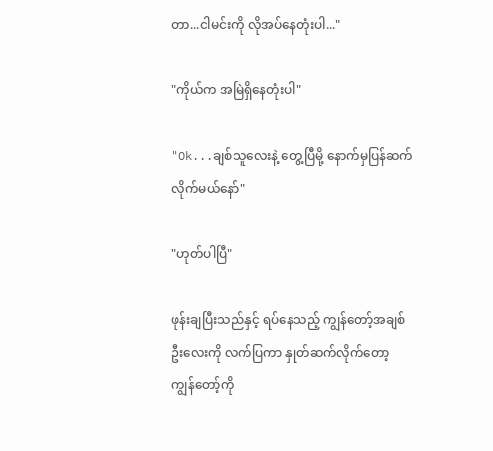တာ...ငါမင်းကို လိုအပ်နေတုံးပါ..."

"ကိုယ်က အမြဲရှိနေတုံးပါ"

"Ok...ချစ်သူလေးနဲ့ တွေ့ပြီမို့ နောက်မှပြန်ဆက်လိုက်မယ်နော်"

"ဟုတ်ပါပြီ"

ဖုန်းချပြီးသည်နှင့် ရပ်နေသည့် ကျွန်တော့်အချစ်ဦးလေးကို လက်ပြကာ နှုတ်ဆက်လိုက်တော့ ကျွန်တော့်ကို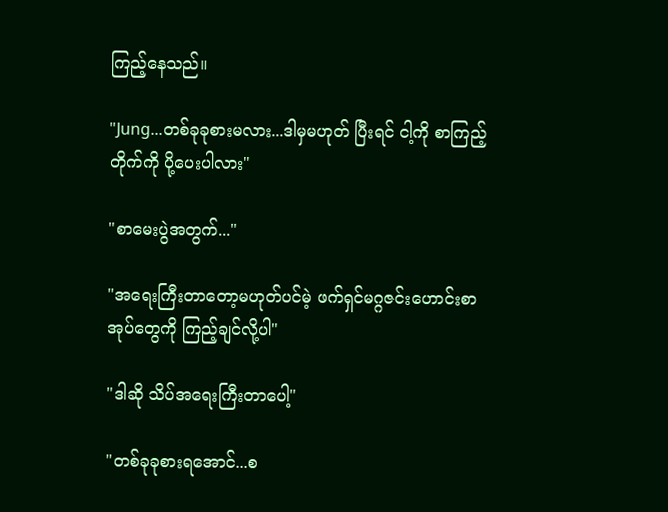ကြည့်နေသည်။

"Jung...တစ်ခုခုစားမလား...ဒါမှမဟုတ် ပြီးရင် ငါ့ကို စာကြည့်တိုက်ကို ပို့ပေးပါလား"

"စာမေးပွဲအတွက်..."

"အရေးကြီးတာတော့မဟုတ်ပင်မဲ့ ဖက်ရှင်မဂ္ဂဇင်းဟောင်းစာအုပ်တွေကို ကြည့်ချင်လို့ပါ"

"ဒါဆို သိပ်အရေးကြီးတာပေါ့"

"တစ်ခုခုစားရအောင်...စ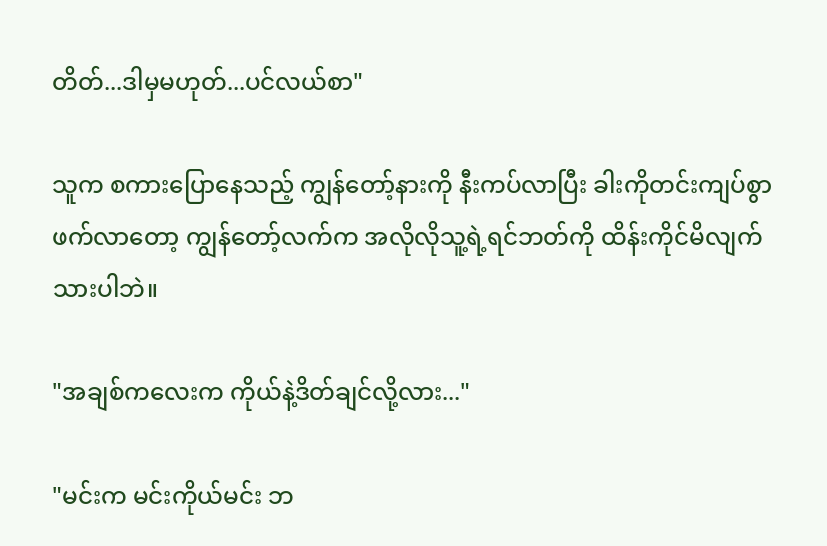တိတ်...ဒါမှမဟုတ်...ပင်လယ်စာ"

သူက စကားပြောနေသည့် ကျွန်တော့်နားကို နီးကပ်လာပြီး ခါးကိုတင်းကျပ်စွာဖက်လာတော့ ကျွန်တော့်လက်က အလိုလိုသူ့ရဲ့ရင်ဘတ်ကို ထိန်းကိုင်မိလျက်သားပါဘဲ။

"အချစ်ကလေးက ကိုယ်နဲ့ဒိတ်ချင်လို့လား..."

"မင်းက မင်းကိုယ်မင်း ဘ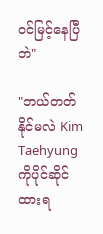ဝင်မြင့်နေပြီဘဲ"

"ဘယ်တတ်နိုင်မလဲ Kim Taehyung ကိုပိုင်ဆိုင်ထားရ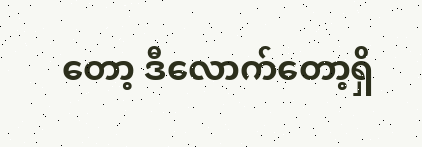တော့ ဒီလောက်တော့ရှိ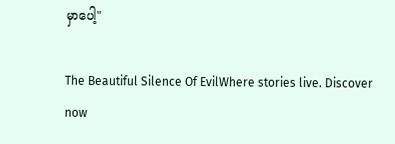မှာပေါ့"

The Beautiful Silence Of EvilWhere stories live. Discover now